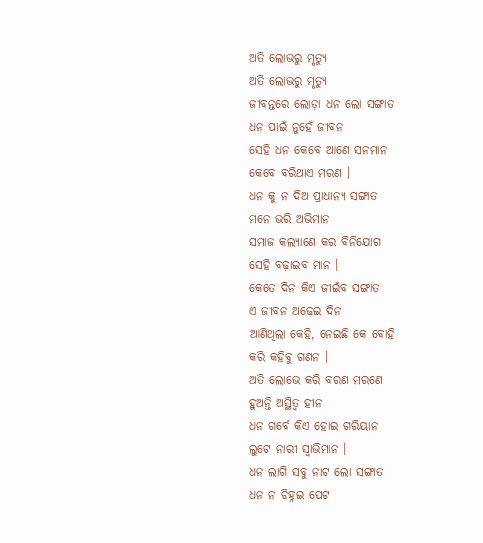ଅତି ଲୋଭରୁ ମୃତ୍ୟୁ
ଅତି ଲୋଭରୁ ମୃତ୍ୟୁ
ଜୀବନ୍ତରେ ଲୋଡ଼ା ଧନ ଲୋ ସଙ୍ଗାତ
ଧନ ପାଇଁ ନୁହେଁ ଜୀବନ
ସେହି ଧନ କେବେ ଆଣେ ସନମାନ
କେବେ ବରିଥାଏ ମରଣ ।
ଧନ କୁ ନ ଦିଅ ପ୍ରାଧାନ୍ୟ ସଙ୍ଗାତ
ମନେ ଭରି ଅଭିମାନ
ସମାଜ କଲ୍ୟାଣେ କର ବିନିଯୋଗ
ସେହି ବଢ଼ାଇବ ମାନ ।
କେତେ ଦିନ କିଏ ଜୀଇଁବ ସଙ୍ଗାତ
ଏ ଜୀବନ ଅଢେଇ ଦିନ
ଆଣିଥିଲା କେହି, ନେଇଛି କେ ବୋହି
କରି କହିବୁ ଗଣନ ।
ଅତି ଲୋଭେ କରି ବରଣ ମରଣେ
ହୁଅନ୍ତି ଅସ୍ଥିତ୍ୱ ହୀନ
ଧନ ଗର୍ବେ କିଏ ହୋଇ ଗରିୟାନ
ଲୁଟେ ନାରୀ ସ୍ୱାଭିମାନ ।
ଧନ ଲାଗି ସବୁ ନାଟ ଲୋ ସଙ୍ଗାତ
ଧନ ନ ଚିହ୍ନଇ ପେଟ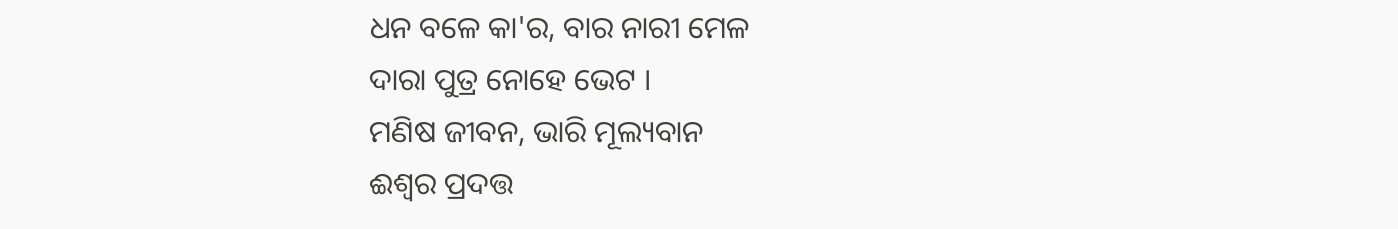ଧନ ବଳେ କା'ର, ବାର ନାରୀ ମେଳ
ଦାରା ପୁତ୍ର ନୋହେ ଭେଟ ।
ମଣିଷ ଜୀବନ, ଭାରି ମୂଲ୍ୟବାନ
ଈଶ୍ୱର ପ୍ରଦତ୍ତ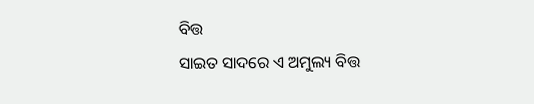ବିତ୍ତ
ସାଇତ ସାଦରେ ଏ ଅମୁଲ୍ୟ ବିତ୍ତ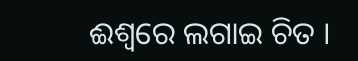ଈଶ୍ୱରେ ଲଗାଇ ଚିତ ।